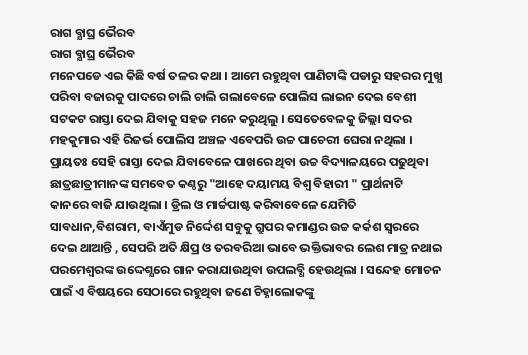ରାଗ ବ୍ଯାଘ୍ର ଭୈରବ
ରାଗ ବ୍ଯାଘ୍ର ଭୈରବ
ମନେପଡେ ଏଇ କିଛି ବର୍ଷ ତଳର କଥା । ଆମେ ରହୁଥିବା ପାଣିଟାଙ୍କି ପଡାରୁ ସହରର ମୁଖ୍ଯ ପରିବା ବଜାରକୁ ପାଦରେ ଚାଲି ଚାଲି ଗଲାବେଳେ ପୋଲିସ ଲାଇନ ଦେଇ ବେଶୀ ସଟକଟ ରାସ୍ତା ଦେଇ ଯିବାକୁ ସହଜ ମନେ କରୁଥିଲୁ । ସେତେବେଳକୁ ଜିଲ୍ଲା ସଦର ମହକୁମାର ଏହି ରିଜର୍ଭ ପୋଲିସ ଅଞ୍ଚଳ ଏବେପରି ଉଚ୍ଚ ପାଚେରୀ ଘେରା ନଥିଲା । ପ୍ରାୟତଃ ସେହି ରାସ୍ତା ଦେଇ ଯିବାବେଳେ ପାଖରେ ଥିବା ଉଚ୍ଚ ବିଦ୍ୟାଳୟରେ ପଢୁଥିବା ଛାତ୍ରଛାତ୍ରୀମାନଙ୍କ ସମବେତ କଣ୍ଠରୁ "ଆହେ ଦୟାମୟ ବିଶ୍ବ ବିହାରୀ " ପ୍ରାର୍ଥନାଟି କାନରେ ବାଜି ଯାଉଥିଲା । ଡ୍ରିଲ ଓ ମାର୍ଚ୍ଚପାଷ୍ଟ କରିବାବେଳେ ଯେମିତି ସାବଧାନ,ବିଶରାମ, ବାଏଁମୁଡ ନିର୍ଦ୍ଦେଶ ସବୁକୁ ଗ୍ରୁପର କମାଣ୍ଡର ଉଚ୍ଚ କର୍କଶ ସ୍ବରରେ ଦେଇ ଥାଆନ୍ତି , ସେପରି ଅତି କ୍ଷିପ୍ର ଓ ତରବରିଆ ଭାବେ ଭକ୍ତିଭାବର ଲେଶ ମାତ୍ର ନଥାଇ ପରମେଶ୍ବରଙ୍କ ଉଦ୍ଦେଶ୍ଯରେ ଗାନ କରାଯାଉଥିବା ଉପଲବ୍ଧି ହେଉଥିଲା । ସନ୍ଦେହ ମୋଚନ ପାଇଁ ଏ ବିଷୟରେ ସେଠାରେ ରହୁଥିବା ଜଣେ ଚିହ୍ନାଲୋକଙ୍କୁ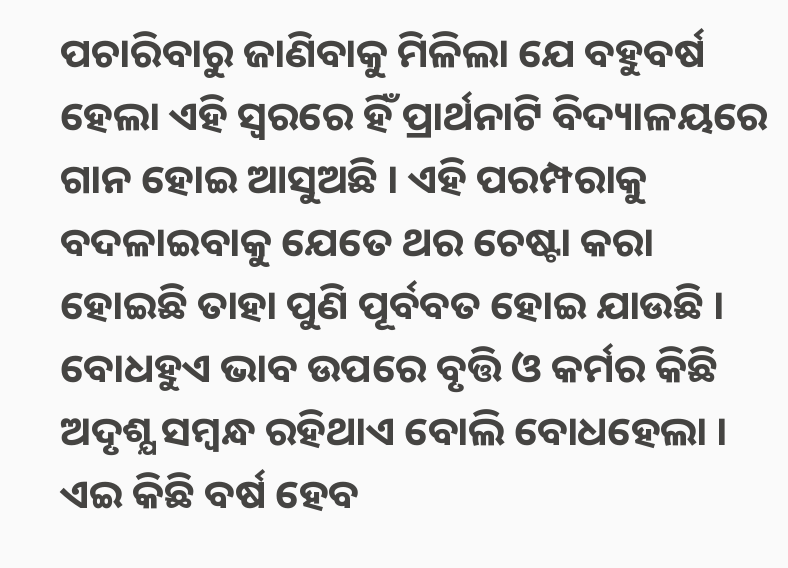ପଚାରିବାରୁ ଜାଣିବାକୁ ମିଳିଲା ଯେ ବହୁବର୍ଷ ହେଲା ଏହି ସ୍ବରରେ ହିଁ ପ୍ରାର୍ଥନାଟି ବିଦ୍ୟାଳୟରେ ଗାନ ହୋଇ ଆସୁଅଛି । ଏହି ପରମ୍ପରାକୁ ବଦଳାଇବାକୁ ଯେତେ ଥର ଚେଷ୍ଟା କରା ହୋଇଛି ତାହା ପୁଣି ପୂର୍ବବତ ହୋଇ ଯାଉଛି । ବୋଧହୁଏ ଭାବ ଉପରେ ବୃତ୍ତି ଓ କର୍ମର କିଛି ଅଦୃଶ୍ଯ ସମ୍ବନ୍ଧ ରହିଥାଏ ବୋଲି ବୋଧହେଲା ।
ଏଇ କିଛି ବର୍ଷ ହେବ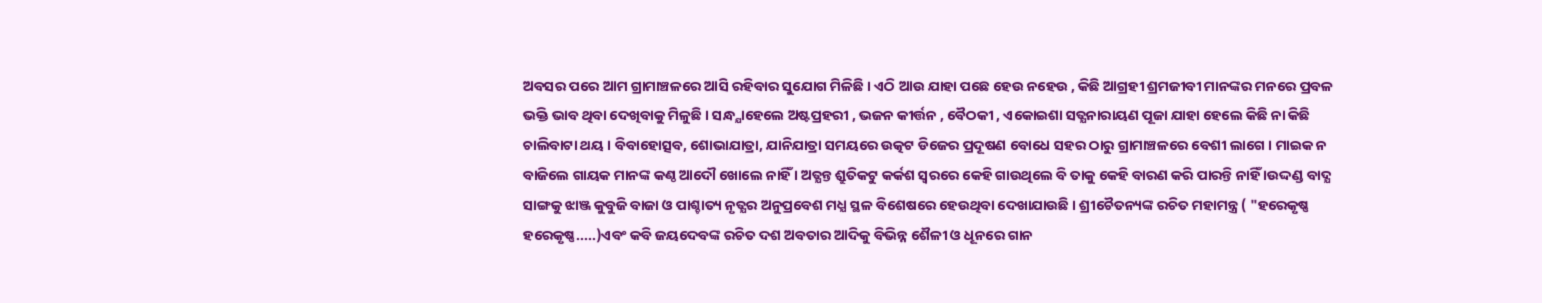ଅବସର ପରେ ଆମ ଗ୍ରାମାଞ୍ଚଳରେ ଆସି ରହିବାର ସୁଯୋଗ ମିଳିଛି । ଏଠି ଆଉ ଯାହା ପଛେ ହେଉ ନହେଉ , କିଛି ଆଗ୍ରହୀ ଶ୍ରମଜୀବୀ ମାନଙ୍କର ମନରେ ପ୍ରବଳ ଭକ୍ତି ଭାବ ଥିବା ଦେଖିବାକୁ ମିଳୁଛି । ସନ୍ଧ୍ଯାହେଲେ ଅଷ୍ଟପ୍ରହରୀ , ଭଜନ କୀର୍ତ୍ତନ , ବୈଠକୀ , ଏକୋଇଶା ସତ୍ଯନାରାୟଣ ପୂଜା ଯାହା ହେଲେ କିଛି ନା କିଛି ଚାଲିବାଟା ଥୟ । ବିବାହୋତ୍ସବ, ଶୋଭାଯାତ୍ରା, ଯାନିଯାତ୍ରା ସମୟରେ ଉତ୍କଟ ଡିଜେର ପ୍ରଦୂଷଣ ବୋଧେ ସହର ଠାରୁ ଗ୍ରାମାଞ୍ଚଳରେ ବେଶୀ ଲାଗେ । ମାଇକ ନ ବାଜିଲେ ଗାୟକ ମାନଙ୍କ କଣ୍ଠ ଆଦୌ ଖୋଲେ ନାହିଁ । ଅତ୍ଯନ୍ତ ଶ୍ରୁତିକଟୁ କର୍କଶ ସ୍ବରରେ କେହି ଗାଉଥିଲେ ବି ତାକୁ କେହି ବାରଣ କରି ପାରନ୍ତି ନାହିଁ ।ଉଦ୍ଦଣ୍ଡ ବାଦ୍ଯ ସାଙ୍ଗକୁ ଝାଞ୍ଜ କୁବୁଜି ବାଜା ଓ ପାଶ୍ଚାତ୍ୟ ନୃତ୍ଯର ଅନୁପ୍ରବେଶ ମଧ୍ଯ ସ୍ଥଳ ବିଶେଷରେ ହେଉଥିବା ଦେଖାଯାଉଛି । ଶ୍ରୀଚୈତନ୍ୟଙ୍କ ରଚିତ ମହାମନ୍ତ୍ର ( "ହରେକୃଷ୍ଣ ହରେକୃଷ୍ଣ.....)ଏବଂ କବି ଜୟଦେବଙ୍କ ରଚିତ ଦଶ ଅବତାର ଆଦିକୁ ବିଭିନ୍ନ ଶୈଳୀ ଓ ଧୂନରେ ଗାନ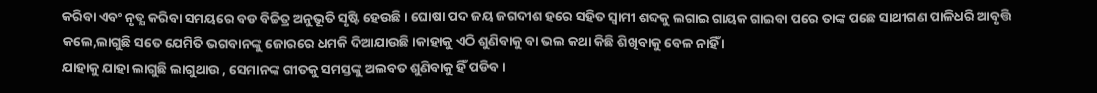କରିବା ଏବଂ ନୃତ୍ଯ କରିବା ସମୟରେ ବଡ ବିଚ୍ଚିତ୍ର ଅନୁଭୂତି ସୃଷ୍ଟି ହେଉଛି । ଘୋଷା ପଦ ଜୟ ଜଗଦୀଶ ହରେ ସହିତ ସ୍ବାମୀ ଶବ୍ଦକୁ ଲଗାଇ ଗାୟକ ଗାଇବା ପରେ ତାଙ୍କ ପଛେ ସାଥୀଗଣ ପାଳିଧରି ଆବୃତ୍ତି କଲେ,ଲାଗୁଛି ସତେ ଯେମିତି ଭଗବାନଙ୍କୁ ଜୋରରେ ଧମକି ଦିଆଯାଉଛି ।କାହାକୁ ଏଠି ଶୁଣିବାକୁ ବା ଭଲ କଥା କିଛି ଶିଖିବାକୁ ବେଳ ନାହିଁ ।
ଯାହାକୁ ଯାହା ଲାଗୁଛି ଲାଗୁଥାଉ , ସେମାନଙ୍କ ଗୀତକୁ ସମସ୍ତଙ୍କୁ ଅଲବତ ଶୁଣିବାକୁ ହିଁ ପଡିବ ।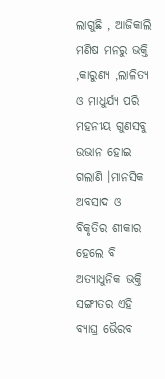ଲାଗୁଛି , ଆଜିକାଲି ମଣିଷ ମନରୁ ଭକ୍ତି ,କାରୁଣ୍ୟ ,ଲାଳିତ୍ୟ ଓ ମାଧୁର୍ଯ୍ଯ ପରି ମହନୀୟ ଗୁଣସବୁ ଉଭାନ ହୋଇ ଗଲାଣି ।ମାନସିକ ଅବସାଦ ଓ ବିକୃତିର ଶୀକାର ହେଲେ ବି ଅତ୍ଯାଧୁନିକ ଭକ୍ତି ସଙ୍ଗୀତର ଏହି ବ୍ଯାଘ୍ର ଭୈରବ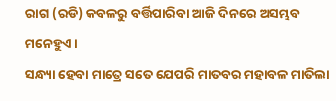ରାଗ (ରଡି) କବଳରୁ ବର୍ତ୍ତିପାରିବା ଆଜି ଦିନରେ ଅସମ୍ଭବ ମନେହୁଏ ।
ସନ୍ଧ୍ୟା ହେବା ମାତ୍ରେ ସତେ ଯେପରି ମାତବର ମହାବଳ ମାତିଲା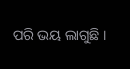ପରି ଭୟ ଲାଗୁଛି ।